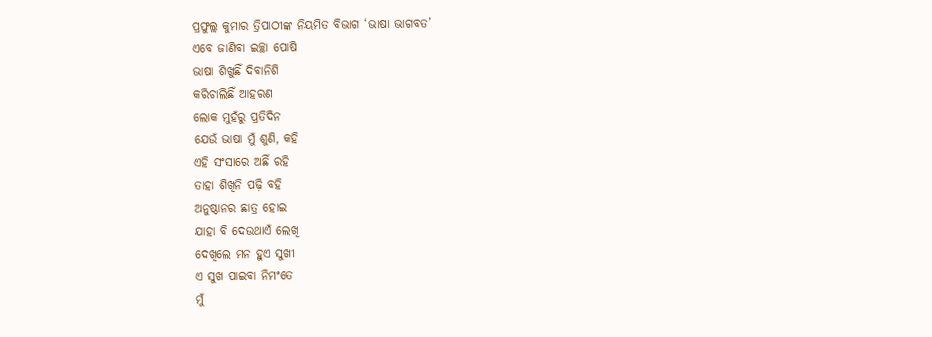ପ୍ରଫୁଲ୍ଲ କୁମାର ତ୍ରିପାଠୀଙ୍କ ନିୟମିତ ବିଭାଗ ‘ଭାଷା ଭାଗବତ’
ଏବେ ଜାଣିବା ଇଚ୍ଛା ପୋଷି
ଭାଷା ଶିଖୁଛିଁ ଦିବାନିଶି
କରିଚାଲିଛିଁ ଆହରଣ
ଲୋକ ମୁହଁରୁ ପ୍ରତିଦିନ
ଯେଉଁ ଭାଷା ମୁଁ ଶୁଣି, କହି
ଏହି ସଂସାରେ ଅଛିଁ ରହି
ତାହା ଶିଖିନି ପଢ଼ି ବହି
ଅନୁଷ୍ଠାନର ଛାତ୍ର ହୋଇ
ଯାହା ବି ଦେଉଥାଏଁ ଲେଖି
ଦେଖିଲେ ମନ ହୁଏ ସୁଖୀ
ଏ ସୁଖ ପାଇବା ନିମଂତେ
ମୁଁ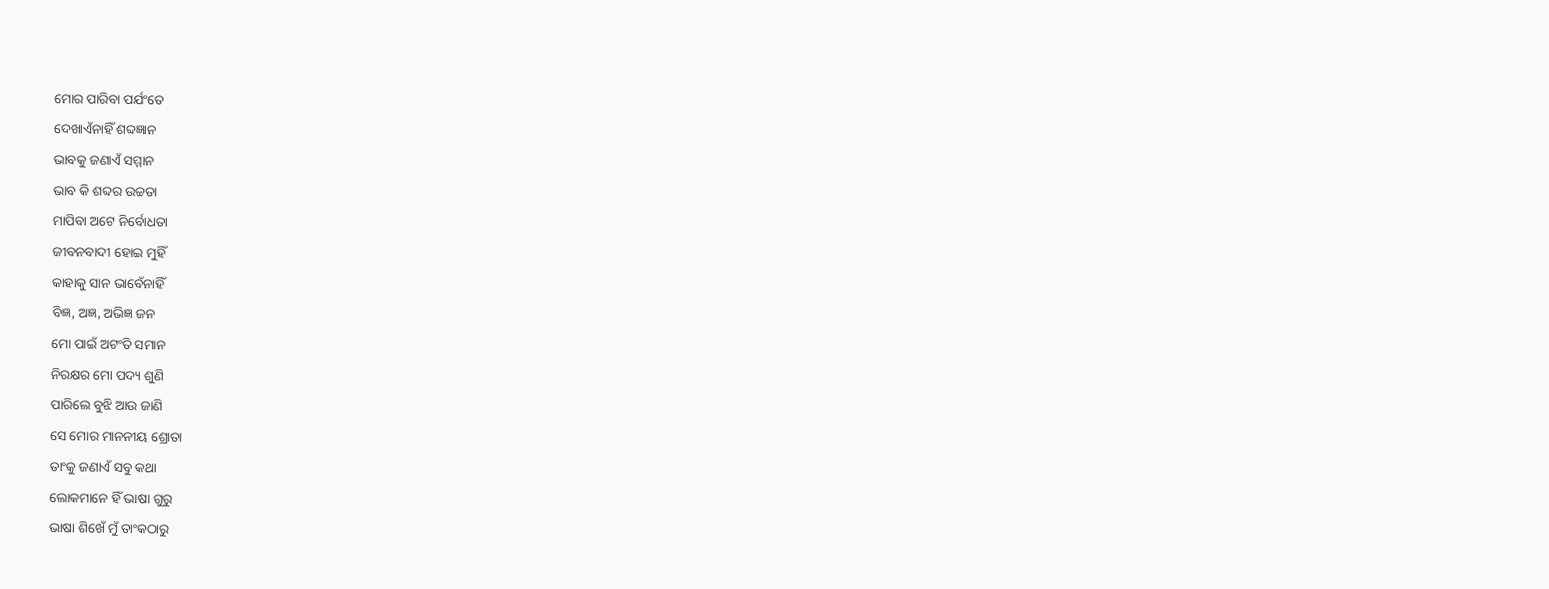ମୋର ପାରିବା ପର୍ଯଂତେ
ଦେଖାଏଁନାହିଁ ଶବ୍ଦଜ୍ଞାନ
ଭାବକୁ ଜଣାଏଁ ସମ୍ମାନ
ଭାବ କି ଶବ୍ଦର ଉଚ୍ଚତା
ମାପିବା ଅଟେ ନିର୍ବୋଧତା
ଜୀବନବାଦୀ ହୋଇ ମୁହିଁ
କାହାକୁ ସାନ ଭାବେଁନାହିଁ
ବିଜ୍ଞ, ଅଜ୍ଞ, ଅଭିଜ୍ଞ ଜନ
ମୋ ପାଇଁ ଅଟଂତି ସମାନ
ନିରକ୍ଷର ମୋ ପଦ୍ୟ ଶୁଣି
ପାରିଲେ ବୁଝି ଆଉ ଜାଣି
ସେ ମୋର ମାନନୀୟ ଶ୍ରୋତା
ତାଂକୁ ଜଣାଏଁ ସବୁ କଥା
ଲୋକମାନେ ହିଁ ଭାଷା ଗୁରୁ
ଭାଷା ଶିଖେଁ ମୁଁ ତାଂକଠାରୁ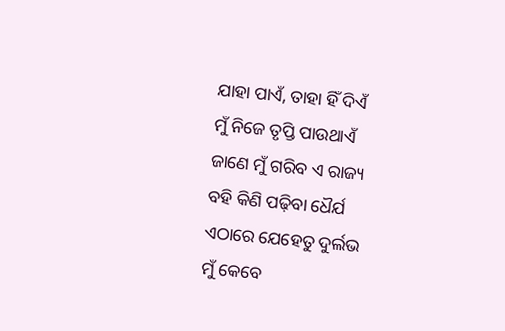ଯାହା ପାଏଁ, ତାହା ହିଁ ଦିଏଁ
ମୁଁ ନିଜେ ତୃପ୍ତି ପାଉଥାଏଁ
ଜାଣେ ମୁଁ ଗରିବ ଏ ରାଜ୍ୟ
ବହି କିଣି ପଢ଼ିବା ଧୈର୍ଯ
ଏଠାରେ ଯେହେତୁ ଦୁର୍ଲଭ
ମୁଁ କେବେ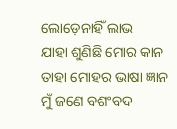ଲୋଡ଼େନାହିଁ ଲାଭ
ଯାହା ଶୁଣିଛି ମୋର କାନ
ତାହା ମୋହର ଭାଷା ଜ୍ଞାନ
ମୁଁ ଜଣେ ବଶଂବଦ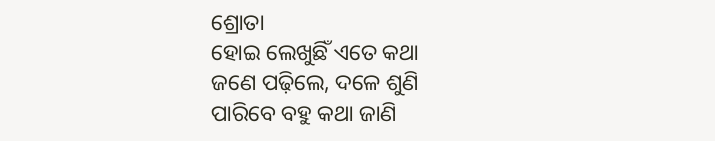ଶ୍ରୋତା
ହୋଇ ଲେଖୁଛିଁ ଏତେ କଥା
ଜଣେ ପଢ଼ିଲେ, ଦଳେ ଶୁଣି
ପାରିବେ ବହୁ କଥା ଜାଣି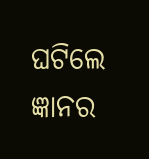ଘଟିଲେ ଜ୍ଞାନର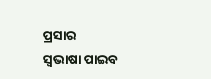ପ୍ରସାର
ସ୍ବଭାଷା ପାଇବ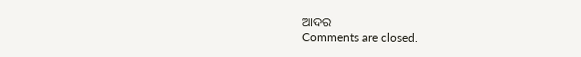ଆଦର
Comments are closed.